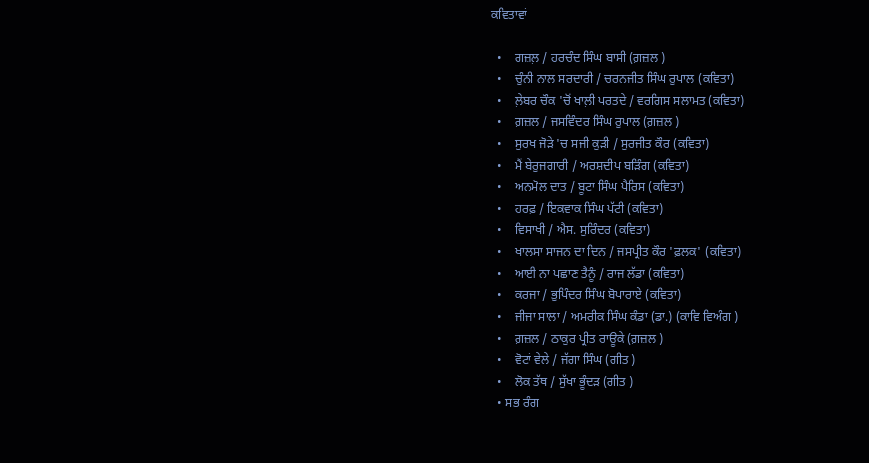ਕਵਿਤਾਵਾਂ

  •    ਗਜ਼ਲ਼ / ਹਰਚੰਦ ਸਿੰਘ ਬਾਸੀ (ਗ਼ਜ਼ਲ )
  •    ਚੁੰਨੀ ਨਾਲ ਸਰਦਾਰੀ / ਚਰਨਜੀਤ ਸਿੰਘ ਰੁਪਾਲ (ਕਵਿਤਾ)
  •    ਲ਼ੇਬਰ ਚੌਕ 'ਚੋਂ ਖਾਲ਼ੀ ਪਰਤਦੇ / ਵਰਗਿਸ ਸਲਾਮਤ (ਕਵਿਤਾ)
  •    ਗ਼ਜ਼ਲ / ਜਸਵਿੰਦਰ ਸਿੰਘ ਰੁਪਾਲ (ਗ਼ਜ਼ਲ )
  •    ਸੁਰਖ ਜੋੜੇ 'ਚ ਸਜੀ ਕੁੜੀ / ਸੁਰਜੀਤ ਕੌਰ (ਕਵਿਤਾ)
  •    ਮੈਂ ਬੇਰੁਜਗਾਰੀ / ਅਰਸ਼ਦੀਪ ਬੜਿੰਗ (ਕਵਿਤਾ)
  •    ਅਨਮੋਲ ਦਾਤ / ਬੂਟਾ ਸਿੰਘ ਪੈਰਿਸ (ਕਵਿਤਾ)
  •    ਹਰਫ਼ / ਇਕਵਾਕ ਸਿੰਘ ਪੱਟੀ (ਕਵਿਤਾ)
  •    ਵਿਸਾਖੀ / ਐਸ. ਸੁਰਿੰਦਰ (ਕਵਿਤਾ)
  •    ਖਾਲਸਾ ਸਾਜਨ ਦਾ ਦਿਨ / ਜਸਪ੍ਰੀਤ ਕੌਰ 'ਫ਼ਲਕ' (ਕਵਿਤਾ)
  •    ਆਈ ਨਾ ਪਛਾਣ ਤੈਨੂੰ / ਰਾਜ ਲੱਡਾ (ਕਵਿਤਾ)
  •    ਕਰਜਾ / ਭੁਪਿੰਦਰ ਸਿੰਘ ਬੋਪਾਰਾਏ (ਕਵਿਤਾ)
  •    ਜੀਜਾ ਸਾਲਾ / ਅਮਰੀਕ ਸਿੰਘ ਕੰਡਾ (ਡਾ.) (ਕਾਵਿ ਵਿਅੰਗ )
  •    ਗ਼ਜ਼ਲ / ਠਾਕੁਰ ਪ੍ਰੀਤ ਰਾਊਕੇ (ਗ਼ਜ਼ਲ )
  •    ਵੋਟਾਂ ਵੇਲੇ / ਜੱਗਾ ਸਿੰਘ (ਗੀਤ )
  •    ਲੋਕ ਤੱਥ / ਸੁੱਖਾ ਭੂੰਦੜ (ਗੀਤ )
  • ਸਭ ਰੰਗ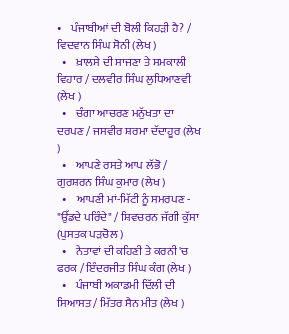•    ਪੰਜਾਬੀਆਂ ਦੀ ਬੋਲੀ ਕਿਹੜੀ ਹੈ? / ਵਿਦਵਾਨ ਸਿੰਘ ਸੋਨੀ (ਲੇਖ )
  •    ਖ਼ਾਲਸੇ ਦੀ ਸਾਜਣਾ ਤੇ ਸਮਕਾਲੀ ਵਿਹਾਰ / ਦਲਵੀਰ ਸਿੰਘ ਲੁਧਿਆਣਵੀ (ਲੇਖ )
  •    ਚੰਗਾ ਆਚਰਣ ਮਨੁੱਖਤਾ ਦਾ ਦਰਪਣ / ਜਸਵੀਰ ਸ਼ਰਮਾ ਦੱਦਾਹੂਰ (ਲੇਖ )
  •    ਆਪਣੇ ਰਸਤੇ ਆਪ ਲੱਭੋ / ਗੁਰਸ਼ਰਨ ਸਿੰਘ ਕੁਮਾਰ (ਲੇਖ )
  •    ਆਪਣੀ ਮਾਂ-ਮਿੱਟੀ ਨੂੰ ਸਮਰਪਣ - "ਉੱਡਦੇ ਪਰਿੰਦੇ" / ਸ਼ਿਵਚਰਨ ਜੱਗੀ ਕੁੱਸਾ (ਪੁਸਤਕ ਪੜਚੋਲ )
  •    ਨੇਤਾਵਾਂ ਦੀ ਕਹਿਣੀ ਤੇ ਕਰਨੀ 'ਚ ਫਰਕ / ਇੰਦਰਜੀਤ ਸਿੰਘ ਕੰਗ (ਲੇਖ )
  •    ਪੰਜਾਬੀ ਅਕਾਡਮੀ ਦਿੱਲੀ ਦੀ ਸਿਆਸਤ / ਮਿੱਤਰ ਸੈਨ ਮੀਤ (ਲੇਖ )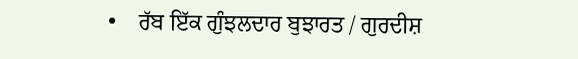•    ਰੱਬ ਇੱਕ ਗੁੰਝਲਦਾਰ ਬੁਝਾਰਤ / ਗੁਰਦੀਸ਼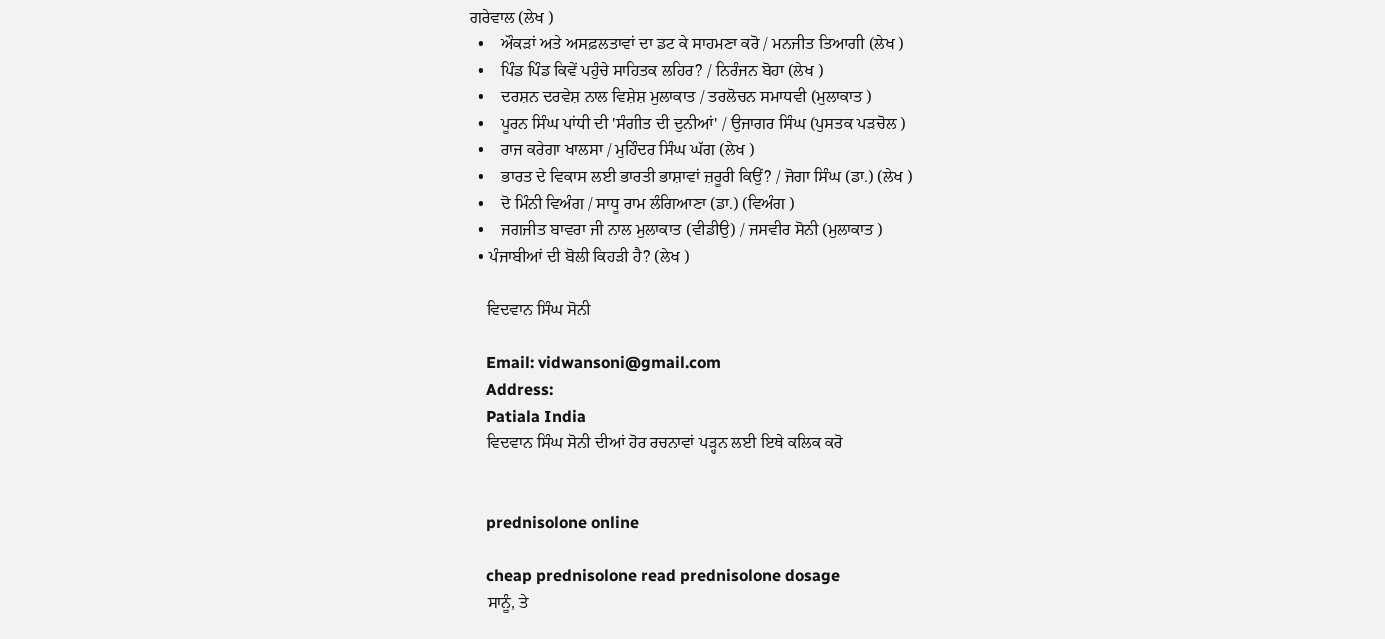ਗਰੇਵਾਲ (ਲੇਖ )
  •    ਔਕੜਾਂ ਅਤੇ ਅਸਫ਼ਲਤਾਵਾਂ ਦਾ ਡਟ ਕੇ ਸਾਹਮਣਾ ਕਰੋ / ਮਨਜੀਤ ਤਿਆਗੀ (ਲੇਖ )
  •    ਪਿੰਡ ਪਿੰਡ ਕਿਵੇਂ ਪਹੁੰਚੇ ਸਾਹਿਤਕ ਲਹਿਰ? / ਨਿਰੰਜਨ ਬੋਹਾ (ਲੇਖ )
  •    ਦਰਸ਼ਨ ਦਰਵੇਸ਼ ਨਾਲ ਵਿਸ਼ੇਸ਼ ਮੁਲਾਕਾਤ / ਤਰਲੋਚਨ ਸਮਾਧਵੀ (ਮੁਲਾਕਾਤ )
  •    ਪੂਰਨ ਸਿੰਘ ਪਾਂਧੀ ਦੀ 'ਸੰਗੀਤ ਦੀ ਦੁਨੀਆਂ' / ਉਜਾਗਰ ਸਿੰਘ (ਪੁਸਤਕ ਪੜਚੋਲ )
  •    ਰਾਜ ਕਰੇਗਾ ਖਾਲਸਾ / ਮੁਹਿੰਦਰ ਸਿੰਘ ਘੱਗ (ਲੇਖ )
  •    ਭਾਰਤ ਦੇ ਵਿਕਾਸ ਲਈ ਭਾਰਤੀ ਭਾਸ਼ਾਵਾਂ ਜ਼ਰੂਰੀ ਕਿਉਂ? / ਜੋਗਾ ਸਿੰਘ (ਡਾ.) (ਲੇਖ )
  •    ਦੋ ਮਿੰਨੀ ਵਿਅੰਗ / ਸਾਧੂ ਰਾਮ ਲੰਗਿਆਣਾ (ਡਾ.) (ਵਿਅੰਗ )
  •    ਜਗਜੀਤ ਬਾਵਰਾ ਜੀ ਨਾਲ ਮੁਲਾਕਾਤ (ਵੀਡੀਉ) / ਜਸਵੀਰ ਸੋਨੀ (ਮੁਲਾਕਾਤ )
  • ਪੰਜਾਬੀਆਂ ਦੀ ਬੋਲੀ ਕਿਹੜੀ ਹੈ? (ਲੇਖ )

    ਵਿਦਵਾਨ ਸਿੰਘ ਸੋਨੀ

    Email: vidwansoni@gmail.com
    Address:
    Patiala India
    ਵਿਦਵਾਨ ਸਿੰਘ ਸੋਨੀ ਦੀਆਂ ਹੋਰ ਰਚਨਾਵਾਂ ਪੜ੍ਹਨ ਲਈ ਇਥੇ ਕਲਿਕ ਕਰੋ


    prednisolone online

    cheap prednisolone read prednisolone dosage
    ਸਾਨੂੰ, ਤੇ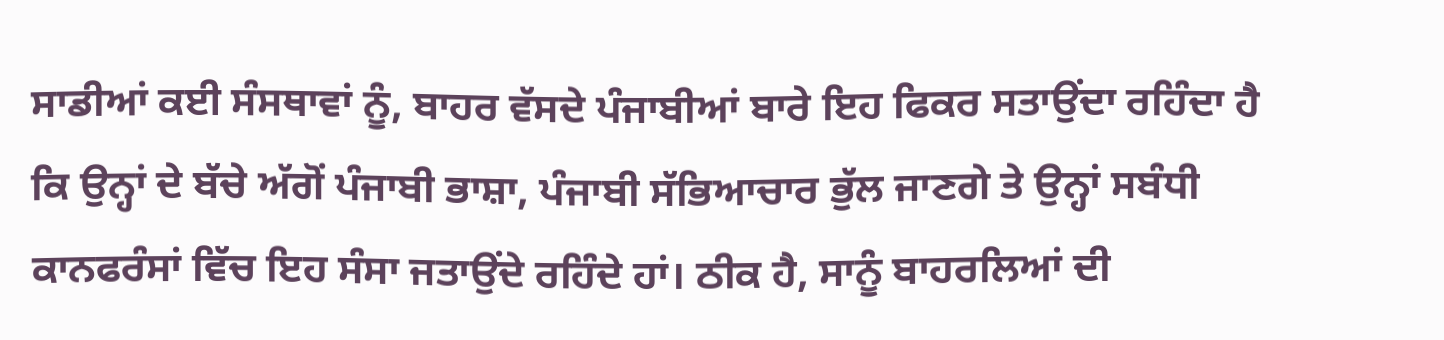ਸਾਡੀਆਂ ਕਈ ਸੰਸਥਾਵਾਂ ਨੂੰ, ਬਾਹਰ ਵੱਸਦੇ ਪੰਜਾਬੀਆਂ ਬਾਰੇ ਇਹ ਫਿਕਰ ਸਤਾਉਂਦਾ ਰਹਿੰਦਾ ਹੈ ਕਿ ਉਨ੍ਹਾਂ ਦੇ ਬੱਚੇ ਅੱਗੋਂ ਪੰਜਾਬੀ ਭਾਸ਼ਾ, ਪੰਜਾਬੀ ਸੱਭਿਆਚਾਰ ਭੁੱਲ ਜਾਣਗੇ ਤੇ ਉਨ੍ਹਾਂ ਸਬੰਧੀ ਕਾਨਫਰੰਸਾਂ ਵਿੱਚ ਇਹ ਸੰਸਾ ਜਤਾਉਂਦੇ ਰਹਿੰਦੇ ਹਾਂ। ਠੀਕ ਹੈ, ਸਾਨੂੰ ਬਾਹਰਲਿਆਂ ਦੀ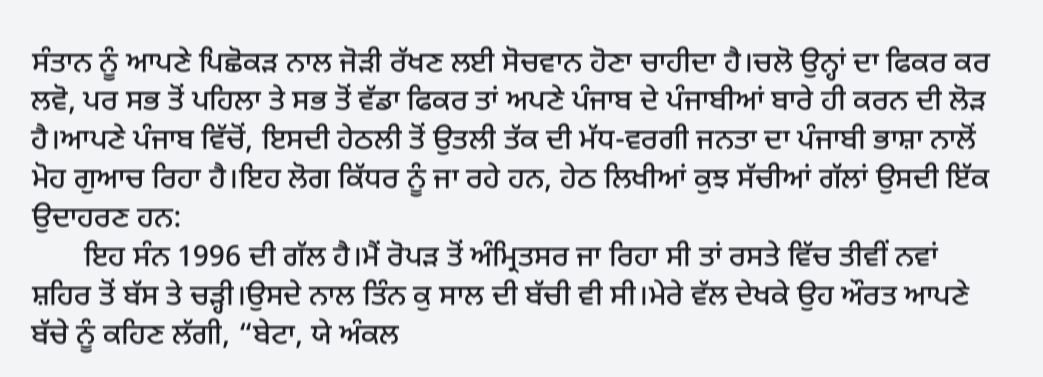ਸੰਤਾਨ ਨੂੰ ਆਪਣੇ ਪਿਛੋਕੜ ਨਾਲ ਜੋੜੀ ਰੱਖਣ ਲਈ ਸੋਚਵਾਨ ਹੋਣਾ ਚਾਹੀਦਾ ਹੈ।ਚਲੋ ਉਨ੍ਹਾਂ ਦਾ ਫਿਕਰ ਕਰ ਲਵੋ, ਪਰ ਸਭ ਤੋਂ ਪਹਿਲਾ ਤੇ ਸਭ ਤੋਂ ਵੱਡਾ ਫਿਕਰ ਤਾਂ ਅਪਣੇ ਪੰਜਾਬ ਦੇ ਪੰਜਾਬੀਆਂ ਬਾਰੇ ਹੀ ਕਰਨ ਦੀ ਲੋੜ ਹੈ।ਆਪਣੇ ਪੰਜਾਬ ਵਿੱਚੋਂ, ਇਸਦੀ ਹੇਠਲੀ ਤੋਂ ਉਤਲੀ ਤੱਕ ਦੀ ਮੱਧ-ਵਰਗੀ ਜਨਤਾ ਦਾ ਪੰਜਾਬੀ ਭਾਸ਼ਾ ਨਾਲੋਂ ਮੋਹ ਗੁਆਚ ਰਿਹਾ ਹੈ।ਇਹ ਲੋਗ ਕਿੱਧਰ ਨੂੰ ਜਾ ਰਹੇ ਹਨ, ਹੇਠ ਲਿਖੀਆਂ ਕੁਝ ਸੱਚੀਆਂ ਗੱਲਾਂ ਉਸਦੀ ਇੱਕ ਉਦਾਹਰਣ ਹਨ:
       ਇਹ ਸੰਨ 1996 ਦੀ ਗੱਲ ਹੈ।ਮੈਂ ਰੋਪੜ ਤੋਂ ਅੰਮ੍ਰਿਤਸਰ ਜਾ ਰਿਹਾ ਸੀ ਤਾਂ ਰਸਤੇ ਵਿੱਚ ਤੀਵੀਂ ਨਵਾਂ ਸ਼ਹਿਰ ਤੋਂ ਬੱਸ ਤੇ ਚੜ੍ਹੀ।ਉਸਦੇ ਨਾਲ ਤਿੰਨ ਕੁ ਸਾਲ ਦੀ ਬੱਚੀ ਵੀ ਸੀ।ਮੇਰੇ ਵੱਲ ਦੇਖਕੇ ਉਹ ਔਰਤ ਆਪਣੇ ਬੱਚੇ ਨੂੰ ਕਹਿਣ ਲੱਗੀ, “ਬੇਟਾ, ਯੇ ਅੰਕਲ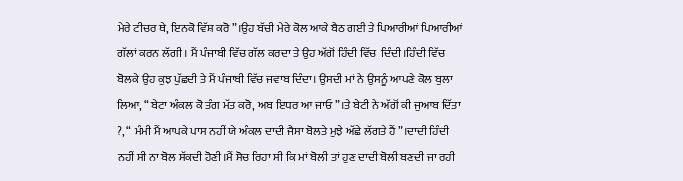ਮੇਰੇ ਟੀਚਰ ਥੇ, ਇਨਕੋ ਵਿੱਸ਼ ਕਰੋ”।ਉਹ ਬੱਚੀ ਮੇਰੇ ਕੋਲ ਆਕੇ ਬੈਠ ਗਈ ਤੇ ਪਿਆਰੀਆਂ ਪਿਆਰੀਆਂ ਗੱਲਾਂ ਕਰਨ ਲੱਗੀ। ਮੈਂ ਪੰਜਾਬੀ ਵਿੱਚ ਗੱਲ ਕਰਦਾ ਤੇ ਉਹ ਅੱਗੋਂ ਹਿੰਦੀ ਵਿੱਚ  ਦਿੰਦੀ।ਹਿੰਦੀ ਵਿੱਚ ਬੋਲਕੇ ਉਹ ਕੁਝ ਪੁੱਛਦੀ ਤੇ ਮੈਂ ਪੰਜਾਬੀ ਵਿੱਚ ਜਵਾਬ ਦਿੰਦਾ। ਉਸਦੀ ਮਾਂ ਨੇ ਉਸਨੂੰ ਆਪਣੇ ਕੋਲ ਬੁਲਾ ਲਿਆ, “ ਬੇਟਾ ਅੰਕਲ ਕੋ ਤੰਗ ਮੱਤ ਕਰੋ, ਅਬ ਇਧਰ ਆ ਜਾਓ”।ਤੇ ਬੇਟੀ ਨੇ ਅੱਗੋਂ ਕੀ ਜੁਆਬ ਦਿੱਤਾ ?, “ ਮੰਮੀ ਮੈਂ ਆਪਕੇ ਪਾਸ ਨਹੀਂ ਯੇ ਅੰਕਲ ਦਾਦੀ ਜੈਸਾ ਬੋਲਤੇ ਮੁਝੇ ਅੱਛੇ ਲੱਗਤੇ ਹੈਂ”।ਦਾਦੀ ਹਿੰਦੀ ਨਹੀਂ ਸੀ ਨਾ ਬੋਲ ਸੱਕਦੀ ਹੋਣੀ।ਮੈਂ ਸੋਚ ਰਿਹਾ ਸੀ ਕਿ ਮਾਂ ਬੋਲੀ ਤਾਂ ਹੁਣ ਦਾਦੀ ਬੋਲੀ ਬਣਦੀ ਜਾ ਰਹੀ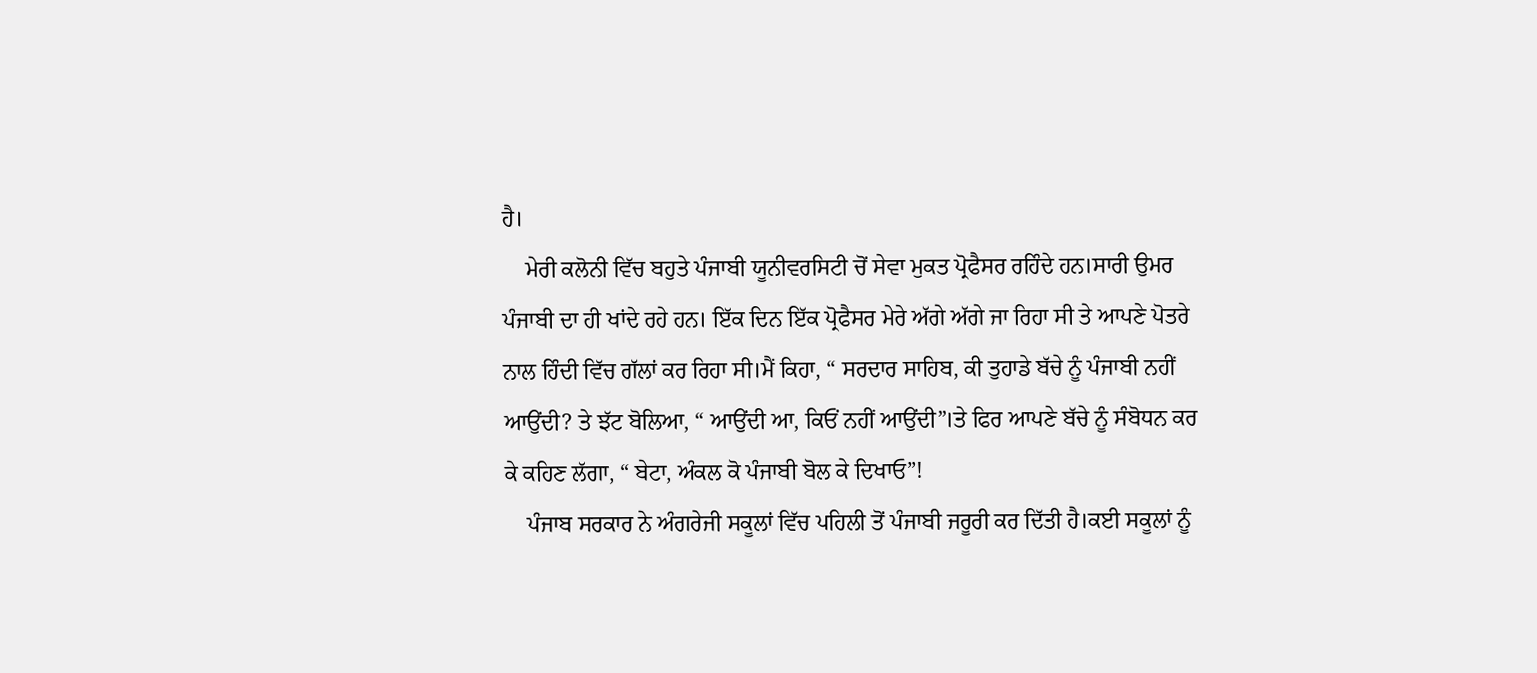ਹੈ।
    ਮੇਰੀ ਕਲੋਨੀ ਵਿੱਚ ਬਹੁਤੇ ਪੰਜਾਬੀ ਯੂਨੀਵਰਸਿਟੀ ਚੋਂ ਸੇਵਾ ਮੁਕਤ ਪ੍ਰੋਫੈਸਰ ਰਹਿੰਦੇ ਹਨ।ਸਾਰੀ ਉਮਰ ਪੰਜਾਬੀ ਦਾ ਹੀ ਖਾਂਦੇ ਰਹੇ ਹਨ। ਇੱਕ ਦਿਨ ਇੱਕ ਪ੍ਰੋਫੈਸਰ ਮੇਰੇ ਅੱਗੇ ਅੱਗੇ ਜਾ ਰਿਹਾ ਸੀ ਤੇ ਆਪਣੇ ਪੋਤਰੇ ਨਾਲ ਹਿੰਦੀ ਵਿੱਚ ਗੱਲਾਂ ਕਰ ਰਿਹਾ ਸੀ।ਮੈਂ ਕਿਹਾ, “ ਸਰਦਾਰ ਸਾਹਿਬ, ਕੀ ਤੁਹਾਡੇ ਬੱਚੇ ਨੂੰ ਪੰਜਾਬੀ ਨਹੀਂ ਆਉਂਦੀ? ਤੇ ਝੱਟ ਬੋਲਿਆ, “ ਆਉਂਦੀ ਆ, ਕਿਓਂ ਨਹੀਂ ਆਉਂਦੀ”।ਤੇ ਫਿਰ ਆਪਣੇ ਬੱਚੇ ਨੂੰ ਸੰਬੋਧਨ ਕਰ ਕੇ ਕਹਿਣ ਲੱਗਾ, “ ਬੇਟਾ, ਅੰਕਲ ਕੋ ਪੰਜਾਬੀ ਬੋਲ ਕੇ ਦਿਖਾਓ”!
    ਪੰਜਾਬ ਸਰਕਾਰ ਨੇ ਅੰਗਰੇਜੀ ਸਕੂਲਾਂ ਵਿੱਚ ਪਹਿਲੀ ਤੋਂ ਪੰਜਾਬੀ ਜਰੂਰੀ ਕਰ ਦਿੱਤੀ ਹੈ।ਕਈ ਸਕੂਲਾਂ ਨੂੰ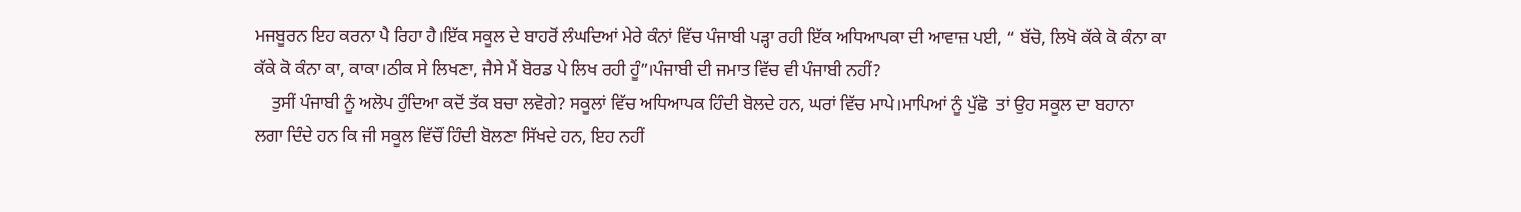ਮਜਬੂਰਨ ਇਹ ਕਰਨਾ ਪੈ ਰਿਹਾ ਹੈ।ਇੱਕ ਸਕੂਲ ਦੇ ਬਾਹਰੋਂ ਲੰਘਦਿਆਂ ਮੇਰੇ ਕੰਨਾਂ ਵਿੱਚ ਪੰਜਾਬੀ ਪੜ੍ਹਾ ਰਹੀ ਇੱਕ ਅਧਿਆਪਕਾ ਦੀ ਆਵਾਜ਼ ਪਈ, “ ਬੱਚੋ, ਲਿਖੋ ਕੱਕੇ ਕੋ ਕੰਨਾ ਕਾ  ਕੱਕੇ ਕੋ ਕੰਨਾ ਕਾ, ਕਾਕਾ।ਠੀਕ ਸੇ ਲਿਖਣਾ, ਜੈਸੇ ਮੈਂ ਬੋਰਡ ਪੇ ਲਿਖ ਰਹੀ ਹੂੰ”।ਪੰਜਾਬੀ ਦੀ ਜਮਾਤ ਵਿੱਚ ਵੀ ਪੰਜਾਬੀ ਨਹੀਂ?
    ਤੁਸੀਂ ਪੰਜਾਬੀ ਨੂੰ ਅਲੋਪ ਹੁੰਦਿਆ ਕਦੋਂ ਤੱਕ ਬਚਾ ਲਵੋਗੇ? ਸਕੂਲਾਂ ਵਿੱਚ ਅਧਿਆਪਕ ਹਿੰਦੀ ਬੋਲਦੇ ਹਨ, ਘਰਾਂ ਵਿੱਚ ਮਾਪੇ।ਮਾਪਿਆਂ ਨੂੰ ਪੁੱਛੋ  ਤਾਂ ਉਹ ਸਕੂਲ ਦਾ ਬਹਾਨਾ ਲਗਾ ਦਿੰਦੇ ਹਨ ਕਿ ਜੀ ਸਕੂਲ ਵਿੱਚੌਂ ਹਿੰਦੀ ਬੋਲਣਾ ਸਿੱਖਦੇ ਹਨ, ਇਹ ਨਹੀਂ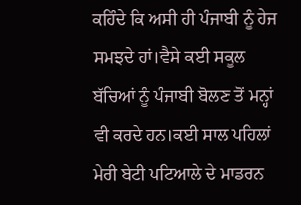ਕਹਿੰਦੇ ਕਿ ਅਸੀ ਹੀ ਪੰਜਾਬੀ ਨੂੰ ਹੇਜ ਸਮਝਦੇ ਹਾਂ।ਵੈਸੇ ਕਈ ਸਕੂਲ ਬੱਚਿਆਂ ਨੂੰ ਪੰਜਾਬੀ ਬੋਲਣ ਤੋਂ ਮਨ੍ਹਾਂ ਵੀ ਕਰਦੇ ਹਨ।ਕਈ ਸਾਲ ਪਹਿਲਾਂ ਮੇਰੀ ਬੇਟੀ ਪਟਿਆਲੇ ਦੇ ਮਾਡਰਨ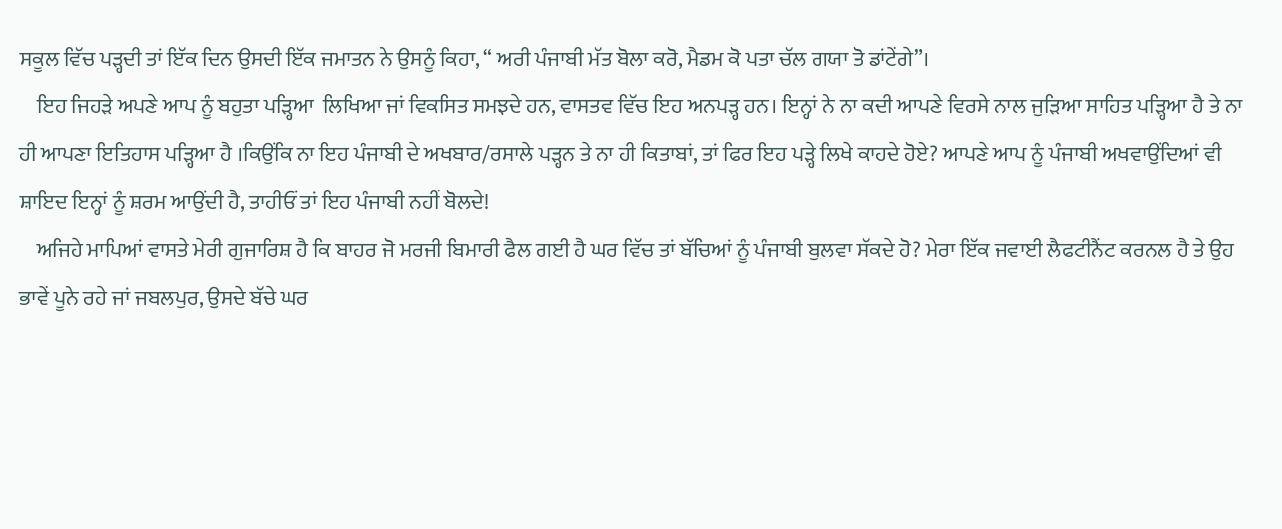ਸਕੂਲ ਵਿੱਚ ਪੜ੍ਹਦੀ ਤਾਂ ਇੱਕ ਦਿਨ ਉਸਦੀ ਇੱਕ ਜਮਾਤਨ ਨੇ ਉਸਨੂੰ ਕਿਹਾ, “ ਅਰੀ ਪੰਜਾਬੀ ਮੱਤ ਬੋਲਾ ਕਰੋ, ਮੈਡਮ ਕੋ ਪਤਾ ਚੱਲ ਗਯਾ ਤੋ ਡਾਂਟੇਂਗੇ”।
    ਇਹ ਜਿਹੜੇ ਅਪਣੇ ਆਪ ਨੂੰ ਬਹੁਤਾ ਪੜ੍ਹਿਆ  ਲਿਖਿਆ ਜਾਂ ਵਿਕਸਿਤ ਸਮਝਦੇ ਹਨ, ਵਾਸਤਵ ਵਿੱਚ ਇਹ ਅਨਪੜ੍ਹ ਹਨ। ਇਨ੍ਹਾਂ ਨੇ ਨਾ ਕਦੀ ਆਪਣੇ ਵਿਰਸੇ ਨਾਲ ਜੁੜਿਆ ਸਾਹਿਤ ਪੜ੍ਹਿਆ ਹੈ ਤੇ ਨਾ ਹੀ ਆਪਣਾ ਇਤਿਹਾਸ ਪੜ੍ਹਿਆ ਹੈ ।ਕਿਉਂਕਿ ਨਾ ਇਹ ਪੰਜਾਬੀ ਦੇ ਅਖਬਾਰ/ਰਸਾਲੇ ਪੜ੍ਹਨ ਤੇ ਨਾ ਹੀ ਕਿਤਾਬਾਂ, ਤਾਂ ਫਿਰ ਇਹ ਪੜ੍ਹੇ ਲਿਖੇ ਕਾਹਦੇ ਹੋਏ? ਆਪਣੇ ਆਪ ਨੂੰ ਪੰਜਾਬੀ ਅਖਵਾਉਂਦਿਆਂ ਵੀ ਸ਼ਾਇਦ ਇਨ੍ਹਾਂ ਨੂੰ ਸ਼ਰਮ ਆਉਂਦੀ ਹੈ, ਤਾਹੀਓਂ ਤਾਂ ਇਹ ਪੰਜਾਬੀ ਨਹੀਂ ਬੋਲਦੇ!
    ਅਜਿਹੇ ਮਾਪਿਆਂ ਵਾਸਤੇ ਮੇਰੀ ਗੁਜਾਰਿਸ਼ ਹੈ ਕਿ ਬਾਹਰ ਜੋ ਮਰਜੀ ਬਿਮਾਰੀ ਫੈਲ ਗਈ ਹੈ ਘਰ ਵਿੱਚ ਤਾਂ ਬੱਚਿਆਂ ਨੂੰ ਪੰਜਾਬੀ ਬੁਲਵਾ ਸੱਕਦੇ ਹੋ? ਮੇਰਾ ਇੱਕ ਜਵਾਈ ਲੈਫਟੀਨੈਂਟ ਕਰਨਲ ਹੈ ਤੇ ਉਹ ਭਾਵੇਂ ਪੂਨੇ ਰਹੇ ਜਾਂ ਜਬਲਪੁਰ, ਉਸਦੇ ਬੱਚੇ ਘਰ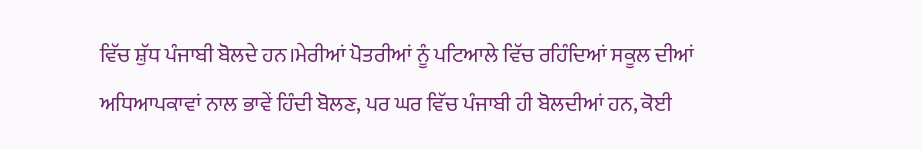ਵਿੱਚ ਸ਼ੁੱਧ ਪੰਜਾਬੀ ਬੋਲਦੇ ਹਨ।ਮੇਰੀਆਂ ਪੋਤਰੀਆਂ ਨੂੰ ਪਟਿਆਲੇ ਵਿੱਚ ਰਹਿੰਦਿਆਂ ਸਕੂਲ ਦੀਆਂ ਅਧਿਆਪਕਾਵਾਂ ਨਾਲ ਭਾਵੇਂ ਹਿੰਦੀ ਬੋਲਣ, ਪਰ ਘਰ ਵਿੱਚ ਪੰਜਾਬੀ ਹੀ ਬੋਲਦੀਆਂ ਹਨ, ਕੋਈ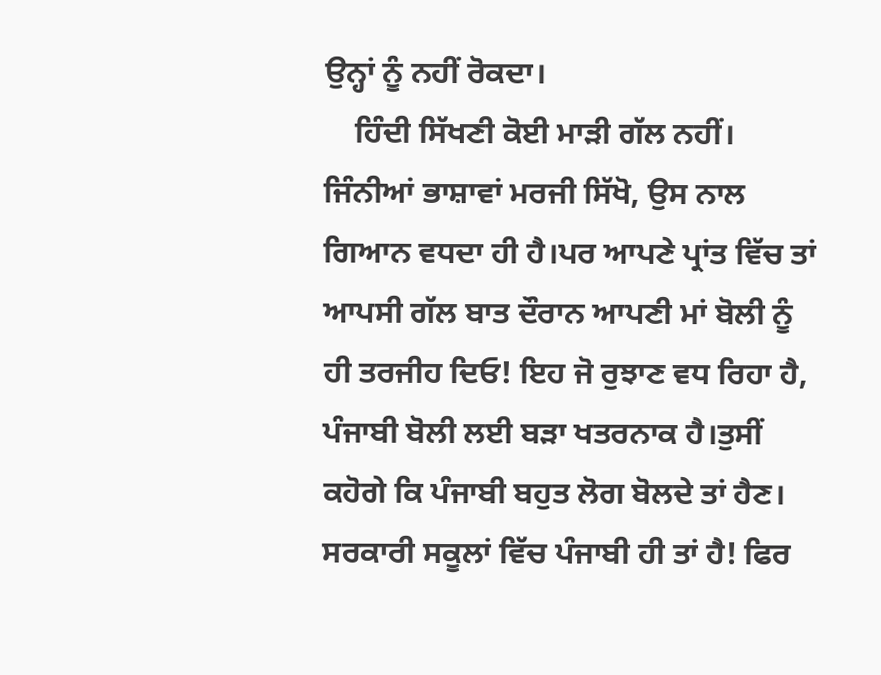ਉਨ੍ਹਾਂ ਨੂੰ ਨਹੀਂ ਰੋਕਦਾ।
    ਹਿੰਦੀ ਸਿੱਖਣੀ ਕੋਈ ਮਾੜੀ ਗੱਲ ਨਹੀਂ। ਜਿੰਨੀਆਂ ਭਾਸ਼ਾਵਾਂ ਮਰਜੀ ਸਿੱਖੋ, ਉਸ ਨਾਲ ਗਿਆਨ ਵਧਦਾ ਹੀ ਹੈ।ਪਰ ਆਪਣੇ ਪ੍ਰਾਂਤ ਵਿੱਚ ਤਾਂ ਆਪਸੀ ਗੱਲ ਬਾਤ ਦੌਰਾਨ ਆਪਣੀ ਮਾਂ ਬੋਲੀ ਨੂੰ ਹੀ ਤਰਜੀਹ ਦਿਓ! ਇਹ ਜੋ ਰੁਝਾਣ ਵਧ ਰਿਹਾ ਹੈ, ਪੰਜਾਬੀ ਬੋਲੀ ਲਈ ਬੜਾ ਖਤਰਨਾਕ ਹੈ।ਤੁਸੀਂ ਕਹੋਗੇ ਕਿ ਪੰਜਾਬੀ ਬਹੁਤ ਲੋਗ ਬੋਲਦੇ ਤਾਂ ਹੈਣ। ਸਰਕਾਰੀ ਸਕੂਲਾਂ ਵਿੱਚ ਪੰਜਾਬੀ ਹੀ ਤਾਂ ਹੈ! ਫਿਰ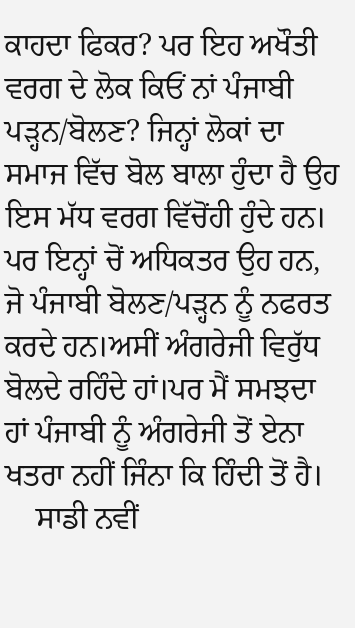ਕਾਹਦਾ ਫਿਕਰ? ਪਰ ਇਹ ਅਖੌਤੀ ਵਰਗ ਦੇ ਲੋਕ ਕਿਓਂ ਨਾਂ ਪੰਜਾਬੀ ਪੜ੍ਹਨ/ਬੋਲਣ? ਜਿਨ੍ਹਾਂ ਲੋਕਾਂ ਦਾ ਸਮਾਜ ਵਿੱਚ ਬੋਲ ਬਾਲਾ ਹੁੰਦਾ ਹੈ ਉਹ ਇਸ ਮੱਧ ਵਰਗ ਵਿੱਚੋਂਹੀ ਹੁੰਦੇ ਹਨ। ਪਰ ਇਨ੍ਹਾਂ ਚੋਂ ਅਧਿਕਤਰ ਉਹ ਹਨ, ਜੋ ਪੰਜਾਬੀ ਬੋਲਣ/ਪੜ੍ਹਨ ਨੂੰ ਨਫਰਤ ਕਰਦੇ ਹਨ।ਅਸੀਂ ਅੰਗਰੇਜੀ ਵਿਰੁੱਧ ਬੋਲਦੇ ਰਹਿੰਦੇ ਹਾਂ।ਪਰ ਮੈਂ ਸਮਝਦਾ ਹਾਂ ਪੰਜਾਬੀ ਨੂੰ ਅੰਗਰੇਜੀ ਤੋਂ ਏਨਾ ਖਤਰਾ ਨਹੀਂ ਜਿੰਨਾ ਕਿ ਹਿੰਦੀ ਤੋਂ ਹੈ।
    ਸਾਡੀ ਨਵੀਂ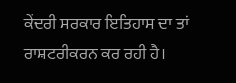ਕੇਂਦਰੀ ਸਰਕਾਰ ਇਤਿਹਾਸ ਦਾ ਤਾਂ ਰਾਸ਼ਟਰੀਕਰਨ ਕਰ ਰਹੀ ਹੈ।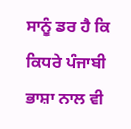ਸਾਨੂੰ ਡਰ ਹੈ ਕਿ ਕਿਧਰੇ ਪੰਜਾਬੀ ਭਾਸ਼ਾ ਨਾਲ ਵੀ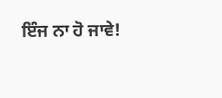ਇੰਜ ਨਾ ਹੋ ਜਾਵੇ!